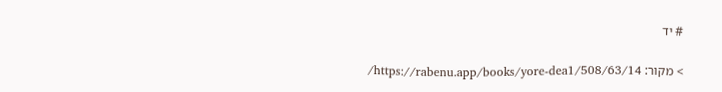# יד

> מקור: https://rabenu.app/books/yore-dea1/508/63/14/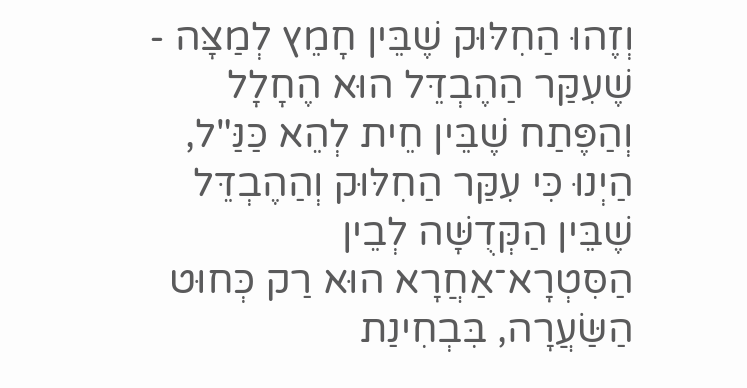וְזֶהוּ הַחִלּוּק שֶׁבֵּין חָמֵץ לְמַצָּה - שֶׁעִקַּר הַהֶבְדֵּל הוּא הֶחָלָל וְהַפֶּתַח שֶׁבֵּין חֵית לְהֵא כַּנַּ"ל, הַיְנוּ כִּי עִקַּר הַחִלּוּק וְהַהֶבְדֵּל שֶׁבֵּין הַקְּדֻשָּׁה לְבֵין הַסִּטְרָא־אַחֲרָא הוּא רַק כְּחוּט הַשַּׂעֲרָה, בִּבְחִינַת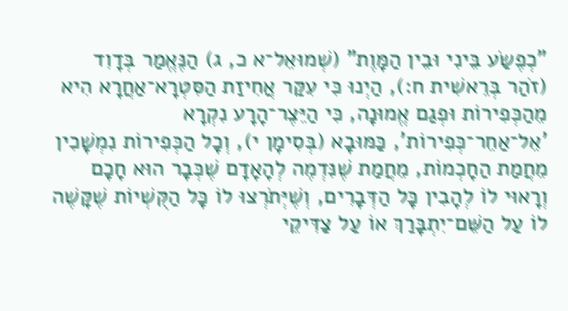"כְפֶשַׂע בֵּינִי וּבֵין הַמָּוֶת" (שְׁמוּאֵל־א כ, ג) הַנֶּאֱמַר בְּדָוִד (זֹהַר בְּרֵאשִׁית ח:), הַיְנוּ כִּי עִקַּר אֲחִיזַת הַסִּטְרָא־אַחֲרָא הִיא מֵהַכְּפִירוֹת וּפְגַם אֱמוּנָה, כִּי הַיֵּצֶר־הָרָע נִקְרָא 'אֵל־אַחֵר־כְּפִירוֹת', כַּמּוּבָא (בְּסִימָן י), וְכָל הַכְּפִירוֹת נִמְשָׁכִין מֵחֲמַת הַחָכְמוֹת, מֵחֲמַת שֶׁנִּדְמֶה לְהָאָדָם שֶׁכְּבָר הוּא חָכָם וְרָאוּי לוֹ לְהָבִין כָּל הַדְּבָרִים, וְשֶׁיְּתֹרְצוּ לוֹ כָּל הַקֻּשְׁיוֹת שֶׁקָּשֶׁה לוֹ עַל הַשֵּׁם־יִתְבָּרַךְ אוֹ עַל צַדִּיקֵי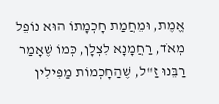אֱמֶת, וּמֵחֲמַת חָכְמָתוֹ הוּא נוֹפֵל מְאֹד, רַחֲמָנָא לִצְלָן, כְּמוֹ שֶׁאָמַר רַבֵּנוּ זַ"ל, שֶׁהַחָכְמוֹת מַפִּילִין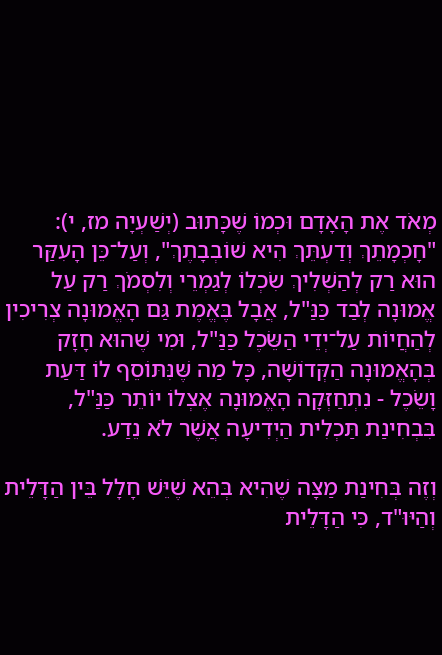מְאֹד אֶת הָאָדָם וּכְמוֹ שֶׁכָּתוּב (יְשַׁעְיָה מז, י): "חָכְמָתֵךְ וְדַעְתֵּךְ הִיא שׁוֹבְבָתֶךְ", וְעַל־כֵּן הָעִקַּר הוּא רַק לְהַשְׁלִיךְ שִׂכְלוֹ לְגַמְרֵי וְלִסְמֹךְ רַק עַל אֱמוּנָה לְבַד כַּנַּ"ל, אֲבָל בֶּאֱמֶת גַּם הָאֱמוּנָה צְרִיכִין לְהַחֲיוֹת עַל־יְדֵי הַשֵּׂכֶל כַּנַּ"ל, וּמִי שֶׁהוּא חָזָק בְּהָאֱמוּנָה הַקְּדוֹשָׁה, כָּל מַה שֶּׁנִּתּוֹסֵף לוֹ דַּעַת וָשֵׂכֶל - נִתְחַזְּקָה הָאֱמוּנָה אֶצְלוֹ יוֹתֵר כַּנַּ"ל, בִּבְחִינַת תַּכְלִית הַיְדִיעָה אֲשֶׁר לֹא נֵדַע.

וְזֶה בְּחִינַת מַצָּה שֶׁהִיא בְּהֵא שֶׁיֵּשׁ חָלָל בֵּין הַדָּלֵית וְהַיּוּ"ד, כִּי הַדָּלֵית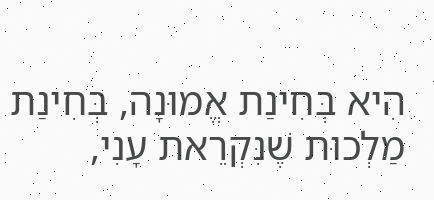הִיא בְּחִינַת אֱמוּנָה, בְּחִינַת מַלְכוּת שֶׁנִּקְרֵאת עָנִי,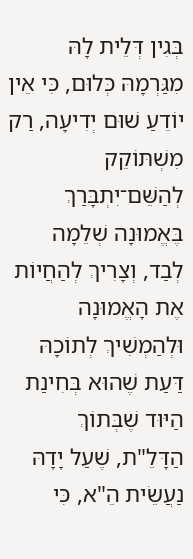בְּגִין דְּלֵית לָהּ מִגַּרְמָהּ כְּלוּם, כִּי אֵין יוֹדֵעַ שׁוּם יְדִיעָה, רַק מִשְׁתּוֹקֵק לְהַשֵּׁם־יִתְבָּרַךְ בֶּאֱמוּנָה שְׁלֵמָה לְבַד, וְצָרִיךְ לְהַחֲיוֹת אֶת הָאֱמוּנָה וּלְהַמְשִׁיךְ לְתוֹכָהּ דַּעַת שֶׁהוּא בְּחִינַת הַיּוּד שֶׁבְּתוֹךְ הַדָּלֵ"ת, שֶׁעַל יָדָהּ נַעֲשֵׂית הֵ"א, כִּי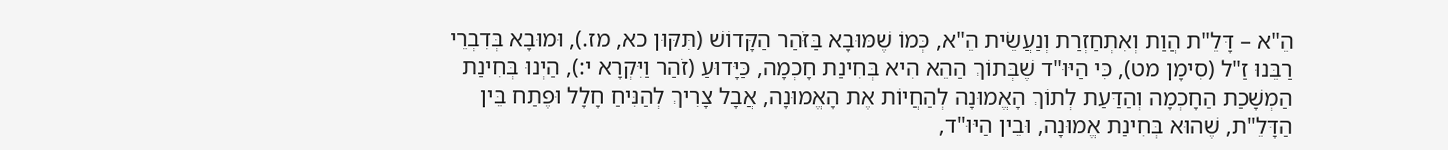הֵ"א – דָּלֵ"ת הֲוַת וְאִתְחַזְרַת וְנַעֲשֵׂית הֵ"א, כְּמוֹ שֶׁמּוּבָא בַּזֹּהַר הַקָּדוֹשׁ (תִּקּוּן כא, מז.), וּמוּבָא בְּדִבְרֵי רַבֵּנוּ זַ"ל (סִימָן מט), כִּי הַיּוּ"ד שֶׁבְּתוֹךְ הַהֵא הִיא בְּחִינַת חָכְמָה, כַּיָּדוּעַ (זֹהַר וַיִּקְרָא י:), הַיְנוּ בְּחִינַת הַמְשָׁכַת הַחָכְמָה וְהַדַּעַת לְתוֹךְ הָאֱמוּנָה לְהַחֲיוֹת אֶת הָאֱמוּנָה, אֲבָל צָרִיךְ לְהַנִּיחַ חָלָל וּפֶתַח בֵּין הַדָּלֵ"ת, שֶׁהוּא בְּחִינַת אֱמוּנָה, וּבֵין הַיּוּ"ד,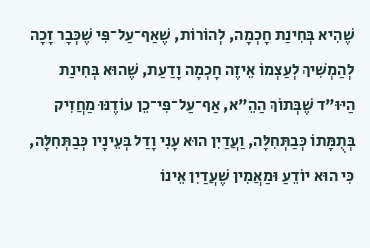שֶׁהִיא בְּחִינַת חָכְמָה, לְהוֹרוֹת, שֶׁאַף־עַל־פִּי שֶׁכְּבָר זָכָה לְהַמְשִׁיךְ לְעַצְמוֹ אֵיזֶה חָכְמָה וָדַעַת, שֶׁהוּא בְּחִינַת הַיּוּ"ד שֶׁבְּתוֹךְ הַהֵ"א, אַף־עַל־פִּי־כֵן עוֹדֶנּוּ מַחֲזִיק בְּתֻמָּתוֹ כְּבַתְּחִלָּה, וַעֲדַיִן הוּא עָנִי וָדַל בְּעֵינָיו כְּבַתְּחִלָּה, כִּי הוּא יוֹדֵעַ וּמַאֲמִין שֶׁעֲדַיִן אֵינוֹ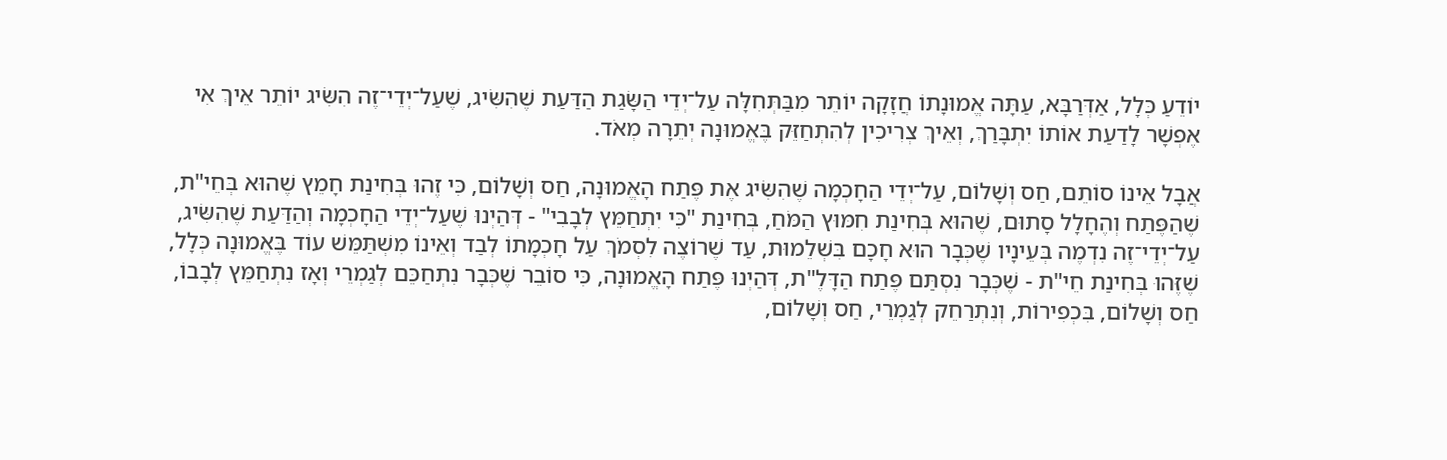יוֹדֵעַ כְּלָל, אַדְּרַבָּא, עַתָּה אֱמוּנָתוֹ חֲזָקָה יוֹתֵר מִבַּתְּחִלָּה עַל־יְדֵי הַשָּׂגַת הַדַּעַת שֶׁהִשִּׂיג, שֶׁעַל־יְדֵי־זֶה הִשִּׂיג יוֹתֵר אֵיךְ אִי אֶפְשָׁר לָדַעַת אוֹתוֹ יִתְבָּרַךְ, וְאֵיךְ צְרִיכִין לְהִתְחַזֵּק בֶּאֱמוּנָה יְתֵרָה מְאֹד.

אֲבָל אֵינוֹ סוֹתֵם, חַס וְשָׁלוֹם, עַל־יְדֵי הַחָכְמָה שֶׁהִשִּׂיג אֶת פֶּתַח הָאֱמוּנָה, חַס וְשָׁלוֹם, כִּי זֶהוּ בְּחִינַת חָמֵץ שֶׁהוּא בְּחֵי"ת, שֶׁהַפֶּתַח וְהֶחָלָל סָתוּם, שֶׁהוּא בְּחִינַת חִמּוּץ הַמֹּחַ, בְּחִינַת "כִּי יִתְחַמֵּץ לְבָבִי" - דְּהַיְנוּ שֶׁעַל־יְדֵי הַחָכְמָה וְהַדַּעַת שֶׁהִשִּׂיג, עַל־יְדֵי־זֶה נִדְמֶה בְּעֵינָיו שֶׁכְּבָר הוּא חָכָם בִּשְׁלֵמוּת, עַד שֶׁרוֹצֶה לִסְמֹךְ עַל חָכְמָתוֹ לְבַד וְאֵינוֹ מִשְׁתַּמֵּשׁ עוֹד בֶּאֱמוּנָה כְּלָל, שֶׁזֶּהוּ בְּחִינַת חֵי"ת - שֶׁכְּבָר נִסְתַּם פֶּתַח הַדָּלֶ"ת, דְּהַיְנוּ פֶּתַח הָאֱמוּנָה, כִּי סוֹבֵר שֶׁכְּבָר נִתְחַכֵּם לְגַמְרֵי וְאָז נִתְחַמֵּץ לְבָבוֹ, חַס וְשָׁלוֹם, בִּכְפִירוֹת, וְנִתְרַחֵק לְגַמְרֵי, חַס וְשָׁלוֹם,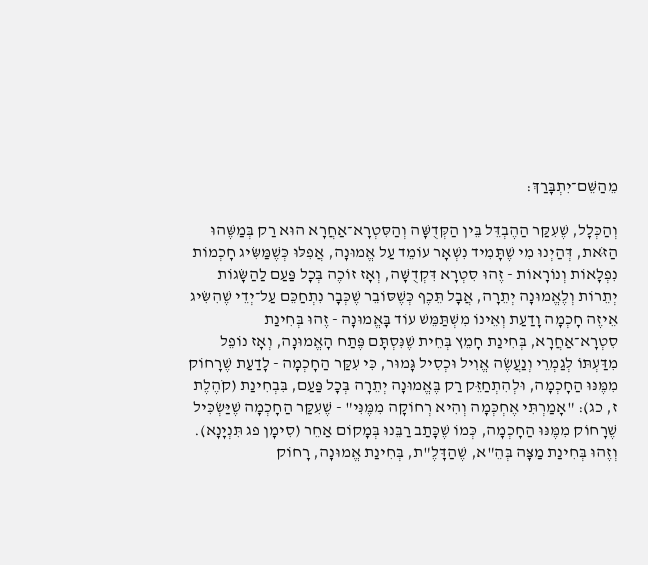מֵהַשֵּׁם־יִתְבָּרַךְ:

וְהַכְּלָל, שֶׁעִקַּר הַהֶבְדֵּל בֵּין הַקְּדֻשָּׁה וְהַסִּטְרָא־אַחֲרָא הוּא רַק בְּמַשֶּׁהוּ הַזֹּאת, דְּהַיְנוּ מִי שֶׁתָּמִיד נִשְׁאָר עוֹמֵד עַל אֱמוּנָה, אֲפִלּוּ כְּשֶׁמַּשִּׂיג חָכְמוֹת נִפְלָאוֹת וְנוֹרָאוֹת - זֶהוּ סִטְרָא דִּקְדֻשָּׁה, וְאָז זוֹכֶה בְּכָל פַּעַם לַהַשָּׂגוֹת יְתֵרוֹת וְלֶאֱמוּנָה יְתֵרָה, אֲבָל תֵּכֶף כְּשֶׁסּוֹבֵר שֶׁכְּבָר נִתְחַכֵּם עַל־יְדֵי שֶׁהִשִּׂיג אֵיזֶה חָכְמָה וָדַעַת וְאֵינוֹ מִשְׁתַּמֵּשׁ עוֹד בָּאֱמוּנָה - זֶהוּ בְּחִינַת סִטְרָא־אַחֲרָא, בְּחִינַת חָמֵץ בְּחֵית שֶׁנִּסְתָּם פֶּתַח הָאֱמוּנָה, וְאָז נוֹפֵל מִדַּעְתּוֹ לְגַמְרֵי וְנַעֲשֶׂה אֱוִיל וּכְסִיל גָּמוּר, כִּי עִקַּר הַחָכְמָה - לָדַעַת שֶׁרָחוֹק מִמֶּנּוּ הַחָכְמָה, וּלְהִתְחַזֵּק רַק בֶּאֱמוּנָה יְתֵרָה בְּכָל פַּעַם, בִּבְחִינַת (קֹהֶלֶת ז, כג): "אָמַרְתִּי אֶחְכְּמָה וְהִיא רְחוֹקָה מִמֶּנִּי" - שֶׁעִקַּר הַחָכְמָה שֶׁיַּשְׂכִּיל שֶׁרָחוֹק מִמֶּנּוּ הַחָכְמָה, כְּמוֹ שֶׁכָּתַב רַבֵּנוּ בְּמָקוֹם אַחֵר (סִימָן פג תִּנְיָנָא). וְזֶהוּ בְּחִינַת מַצָּה בְּהֵ"א, שֶׁהַדָּלֶ"ת, בְּחִינַת אֱמוּנָה, רָחוֹק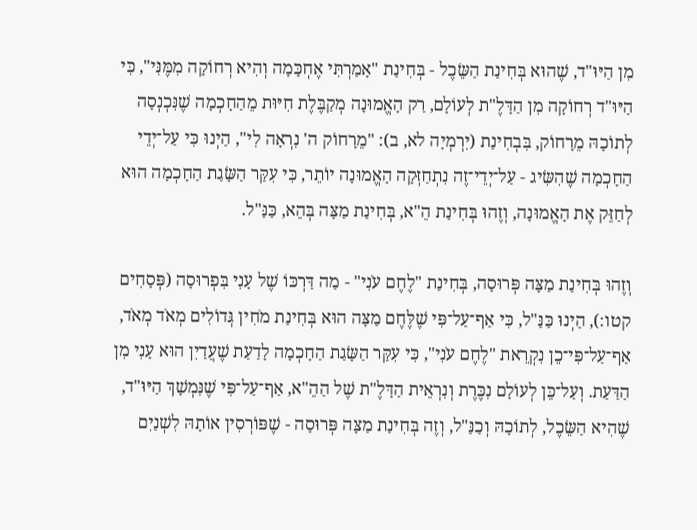מִן הַיּוּ"ד, שֶׁהוּא בְּחִינַת הַשֵּׂכֶל - בְּחִינַת "אָמַרְתִּי אֶחְכָּמָה וְהִיא רְחוֹקָה מִמֶּנִּי", כִּי הַיּוּ"ד רְחוֹקָה מִן הַדָּלֶ"ת לְעוֹלָם, רַק הָאֱמוּנָה מְקַבֶּלֶת חִיּוּת מֵהַחָכְמָה שֶׁנִּכְנְסָה לְתוֹכָהּ מֵרָחוֹק, בִּבְחִינַת (יִרְמְיָה לא, ב): "מֵרָחוֹק ה' נִרְאָה לִי", הַיְנוּ כִּי עַל־יְדֵי הַחָכְמָה שֶׁהִשִּׂיג - עַל־יְדֵי־זֶה נִתְחַזְּקָה הָאֱמוּנָה יוֹתֵר, כִּי עִקַּר הַשָּׂגַת הַחָכְמָה הוּא לְחַזֵּק אֶת הָאֱמוּנָה, וְזֶהוּ בְּחִינַת הֵ"א, בְּחִינַת מַצָּה בְּהֵא, כַּנַּ"ל.

וְזֶהוּ בְּחִינַת מַצָּה פְּרוּסָה, בְּחִינַת "לֶחֶם עֹנִי" - מַה דַּרְכּוֹ שֶׁל עָנִי בִּפְרוּסָה (פְּסָחִים קטו:), הַיְנוּ כַּנַּ"ל, כִּי אַף־עַל־פִּי שֶׁלֶּחֶם מַצָּה הוּא בְּחִינַת מֹחִין גְּדוֹלִים מְאֹד מְאֹד, אַף־עַל־פִּי־כֵן נִקְרֵאת "לֶחֶם עֹנִי", כִּי עִקַּר הַשָּׂגַת הַחָכְמָה לָדַעַת שֶׁעֲדַיִן הוּא עָנִי מִן הַדַּעַת. וְעַל־כֵּן לְעוֹלָם נִכֶּרֶת וְנִרְאֵית הַדָּלֶ"ת שֶׁל הַהֵ"א, אַף־עַל־פִּי שֶׁנִּמְשָׁךְ הַיּוּ"ד, שֶׁהִיא הַשֵּׂכֶל, לְתוֹכָהּ וְכַנַּ"ל, וְזֶה בְּחִינַת מַצָּה פְּרוּסָה - שֶׁפּוֹרְסִין אוֹתָהּ לִשְׁנַיִם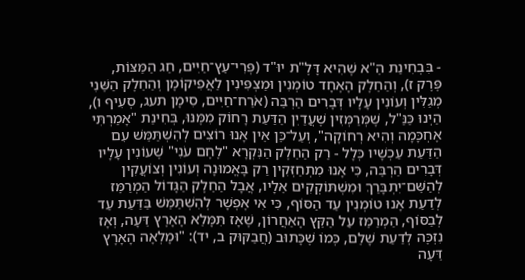- בִּבְחִינַת הֵ"א שֶׁהִיא דָּלֶ"ת יוּ"ד (פְּרִי־עֵץ־חַיִּים, חַג הַמַּצּוֹת, פֶּרֶק ז), וְהַחֵלֶק הָאֶחָד טוֹמְנִין וּמַצְפִּינִין לַאֲפִיקוֹמָן וְהַחֵלֶק הַשֵּׁנִי מְגַלִּין וְעוֹנִין עָלָיו דְּבָרִים הַרְבֵּה (אֹרַח־חַיִּים, סִימָן תעג, סְעִיף ו), הַיְנוּ כַּנַּ"ל, שֶׁמְּרַמְּזִין שֶׁעֲדַיִן הַדַּעַת רָחוֹק מִמֶּנּוּ, בְּחִינַת "אָמַרְתִּי אֶחְכָּמָה וְהִיא רְחוֹקָה", וְעַל־כֵּן אֵין אָנוּ רוֹצִים לְהִשְׁתַּמֵּשׁ עִם הַדַּעַת עַכְשָׁיו כְּלָל - רַק הַחֵלֶק הַנִּקְרָא "לֶחֶם עֹנִי" שֶׁעוֹנִין עָלָיו דְּבָרִים הַרְבֵּה, כִּי אָנוּ מִתְחַזְּקִין רַק בָּאֱמוּנָה וְעוֹנִין וְצוֹעֲקִין לְהַשֵּׁם־יִתְבָּרַךְ וּמִשְׁתּוֹקְקִים אֵלָיו, אֲבָל הַחֵלֶק הַגָּדוֹל הַמְרַמֵּז לְדַעַת אָנוּ טוֹמְנִין עַד הַסּוֹף, כִּי אִי אֶפְשָׁר לְהִשְׁתַּמֵּשׁ בַּדַּעַת עַד לְבַסּוֹף, הַמְרַמֵּז עַל הַקֵּץ הָאַחֲרוֹן, שֶׁאָז תִּמָּלֵא הָאָרֶץ דֵּעָה, וְאָז נִזְכֶּה לְדַעַת שָׁלֵם, כְּמוֹ שֶׁכָּתוּב (חֲבַקּוּק ב, יד): "וּמָלְאָה הָאָרֶץ דֵּעָה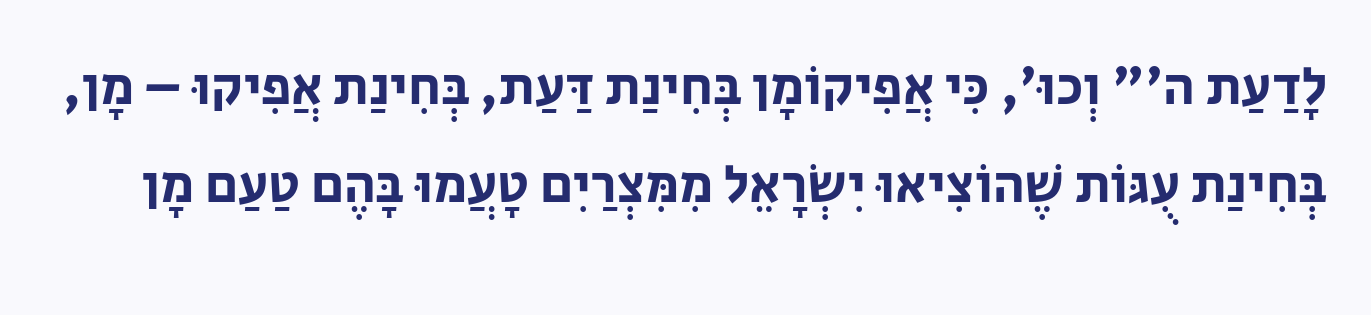לָדַעַת ה'" וְכוּ', כִּי אֲפִיקוֹמָן בְּחִינַת דַּעַת, בְּחִינַת אֲפִיקוּ – מָן, בְּחִינַת עֻגּוֹת שֶׁהוֹצִיאוּ יִשְׂרָאֵל מִמִּצְרַיִם טָעֲמוּ בָּהֶם טַעַם מָן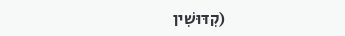(קִדּוּשִׁין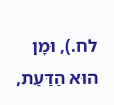לח.), וּמָן הוּא הַדַּעַת,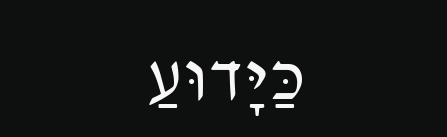כַּיָּדוּעַ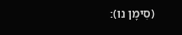(סִימָן נו):